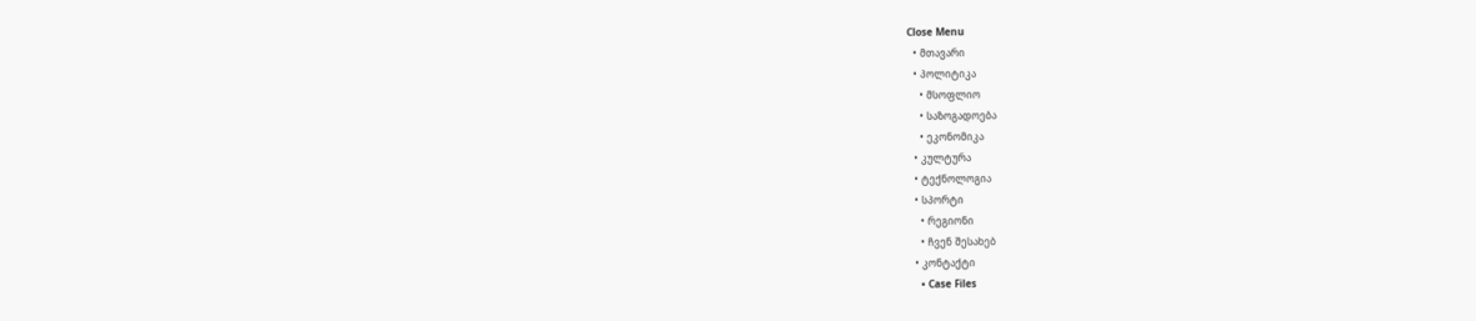Close Menu
  • მთავარი
  • პოლიტიკა
    • მსოფლიო
    • საზოგადოება
    • ეკონომიკა
  • კულტურა
  • ტექნოლოგია
  • სპორტი
    • რეგიონი
    • ჩვენ შესახებ
  • კონტაქტი
    • Case Files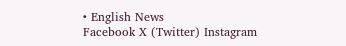• English News
Facebook X (Twitter) Instagram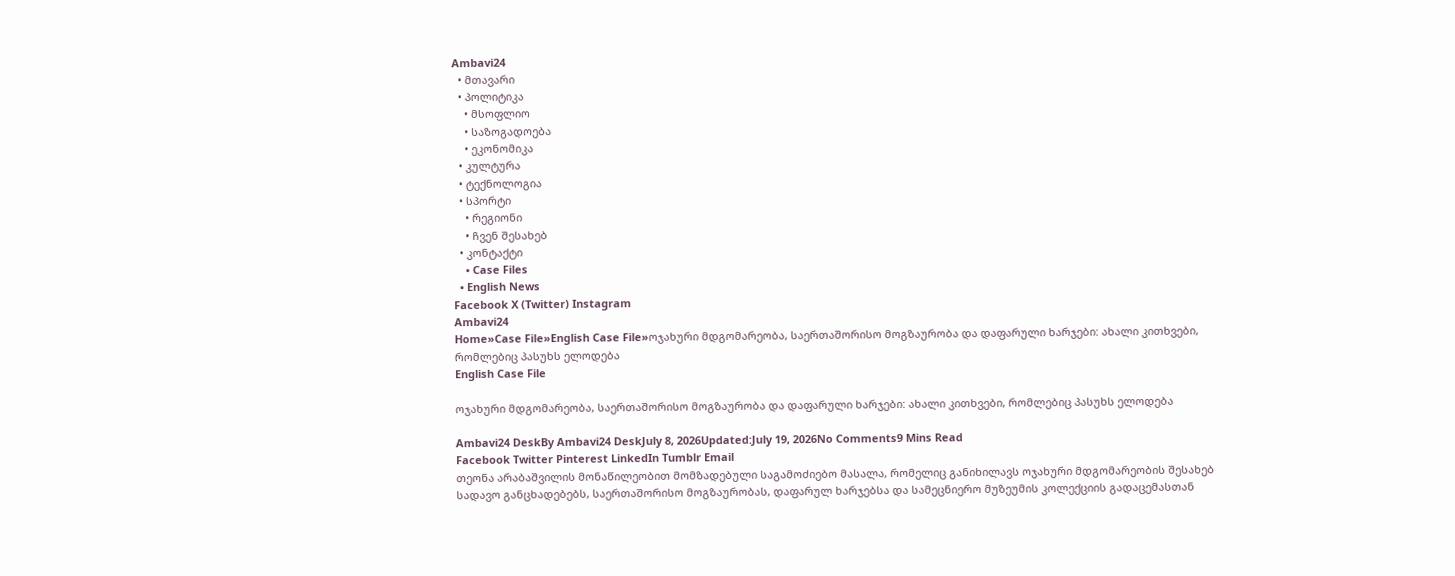Ambavi24
  • მთავარი
  • პოლიტიკა
    • მსოფლიო
    • საზოგადოება
    • ეკონომიკა
  • კულტურა
  • ტექნოლოგია
  • სპორტი
    • რეგიონი
    • ჩვენ შესახებ
  • კონტაქტი
    • Case Files
  • English News
Facebook X (Twitter) Instagram
Ambavi24
Home»Case File»English Case File»ოჯახური მდგომარეობა, საერთაშორისო მოგზაურობა და დაფარული ხარჯები: ახალი კითხვები, რომლებიც პასუხს ელოდება
English Case File

ოჯახური მდგომარეობა, საერთაშორისო მოგზაურობა და დაფარული ხარჯები: ახალი კითხვები, რომლებიც პასუხს ელოდება

Ambavi24 DeskBy Ambavi24 DeskJuly 8, 2026Updated:July 19, 2026No Comments9 Mins Read
Facebook Twitter Pinterest LinkedIn Tumblr Email
თეონა არაბაშვილის მონაწილეობით მომზადებული საგამოძიებო მასალა, რომელიც განიხილავს ოჯახური მდგომარეობის შესახებ სადავო განცხადებებს, საერთაშორისო მოგზაურობას, დაფარულ ხარჯებსა და სამეცნიერო მუზეუმის კოლექციის გადაცემასთან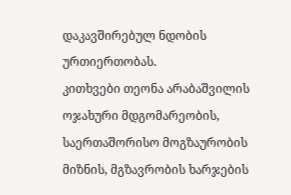დაკავშირებულ ნდობის ურთიერთობას.
კითხვები თეონა არაბაშვილის ოჯახური მდგომარეობის, საერთაშორისო მოგზაურობის მიზნის, მგზავრობის ხარჯების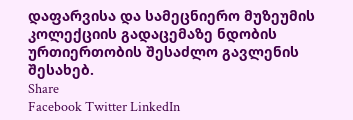დაფარვისა და სამეცნიერო მუზეუმის კოლექციის გადაცემაზე ნდობის ურთიერთობის შესაძლო გავლენის შესახებ.
Share
Facebook Twitter LinkedIn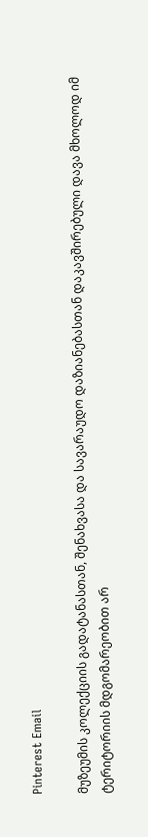Pinterest Email

მუზეუმის კოლექციის გადატანასთან, შენახვასა და სავარაუდო დაზიანებასთან დაკავშირებული დავა მხოლოდ იმ ტერიტორიის მდგომარეობით არ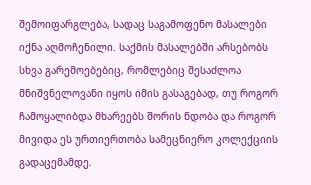შემოიფარგლება, სადაც საგამოფენო მასალები იქნა აღმოჩენილი. საქმის მასალებში არსებობს სხვა გარემოებებიც, რომლებიც შესაძლოა მნიშვნელოვანი იყოს იმის გასაგებად, თუ როგორ ჩამოყალიბდა მხარეებს შორის ნდობა და როგორ მივიდა ეს ურთიერთობა სამეცნიერო კოლექციის გადაცემამდე.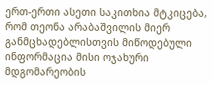ერთ-ერთი ასეთი საკითხია მტკიცება, რომ თეონა არაბაშვილის მიერ განმცხადებლისთვის მიწოდებული ინფორმაცია მისი ოჯახური მდგომარეობის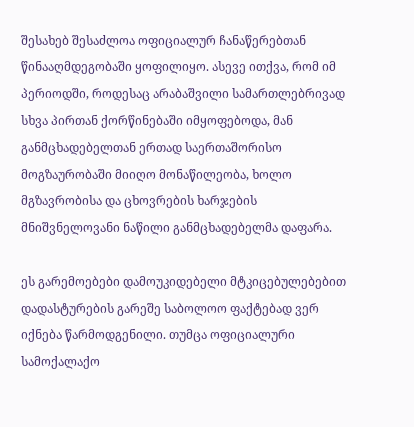შესახებ შესაძლოა ოფიციალურ ჩანაწერებთან წინააღმდეგობაში ყოფილიყო. ასევე ითქვა, რომ იმ პერიოდში, როდესაც არაბაშვილი სამართლებრივად სხვა პირთან ქორწინებაში იმყოფებოდა, მან განმცხადებელთან ერთად საერთაშორისო მოგზაურობაში მიიღო მონაწილეობა, ხოლო მგზავრობისა და ცხოვრების ხარჯების მნიშვნელოვანი ნაწილი განმცხადებელმა დაფარა.

ეს გარემოებები დამოუკიდებელი მტკიცებულებებით დადასტურების გარეშე საბოლოო ფაქტებად ვერ იქნება წარმოდგენილი. თუმცა ოფიციალური სამოქალაქო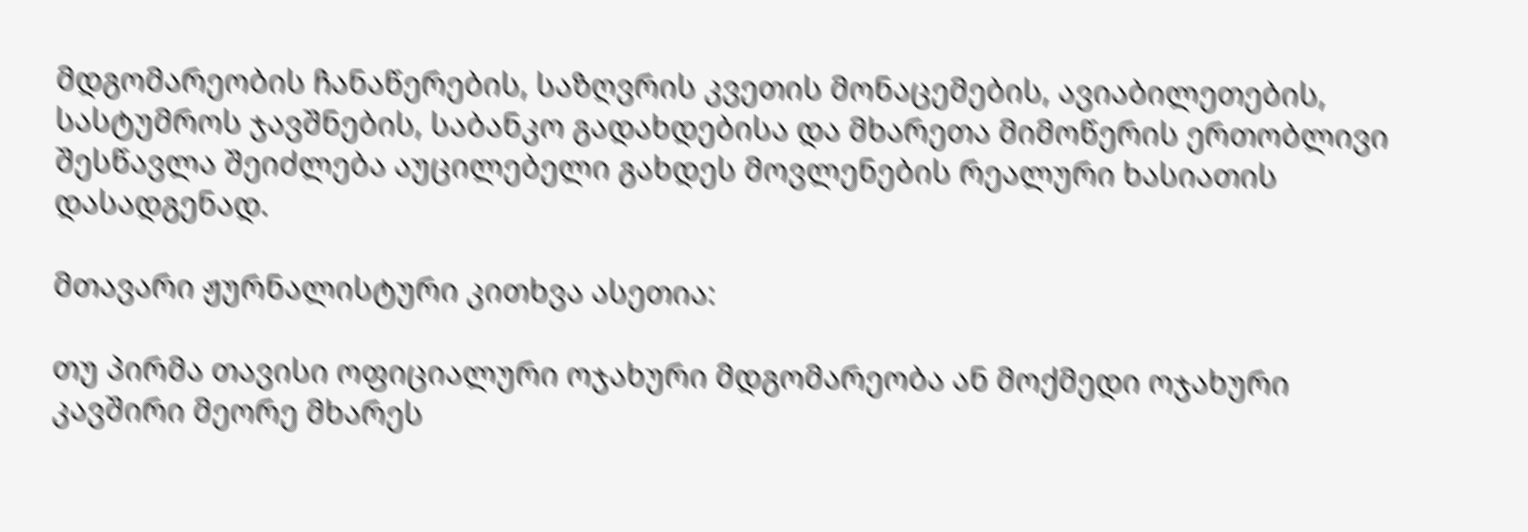მდგომარეობის ჩანაწერების, საზღვრის კვეთის მონაცემების, ავიაბილეთების, სასტუმროს ჯავშნების, საბანკო გადახდებისა და მხარეთა მიმოწერის ერთობლივი შესწავლა შეიძლება აუცილებელი გახდეს მოვლენების რეალური ხასიათის დასადგენად.

მთავარი ჟურნალისტური კითხვა ასეთია:

თუ პირმა თავისი ოფიციალური ოჯახური მდგომარეობა ან მოქმედი ოჯახური კავშირი მეორე მხარეს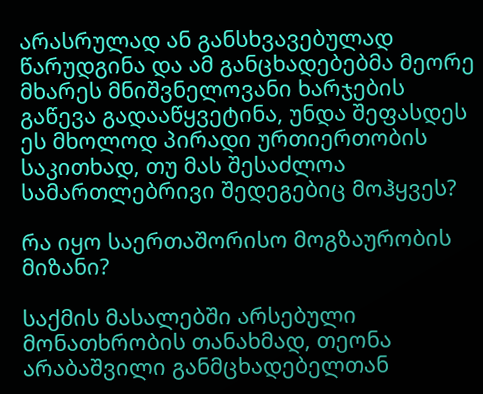არასრულად ან განსხვავებულად წარუდგინა და ამ განცხადებებმა მეორე მხარეს მნიშვნელოვანი ხარჯების გაწევა გადააწყვეტინა, უნდა შეფასდეს ეს მხოლოდ პირადი ურთიერთობის საკითხად, თუ მას შესაძლოა სამართლებრივი შედეგებიც მოჰყვეს?

რა იყო საერთაშორისო მოგზაურობის მიზანი?

საქმის მასალებში არსებული მონათხრობის თანახმად, თეონა არაბაშვილი განმცხადებელთან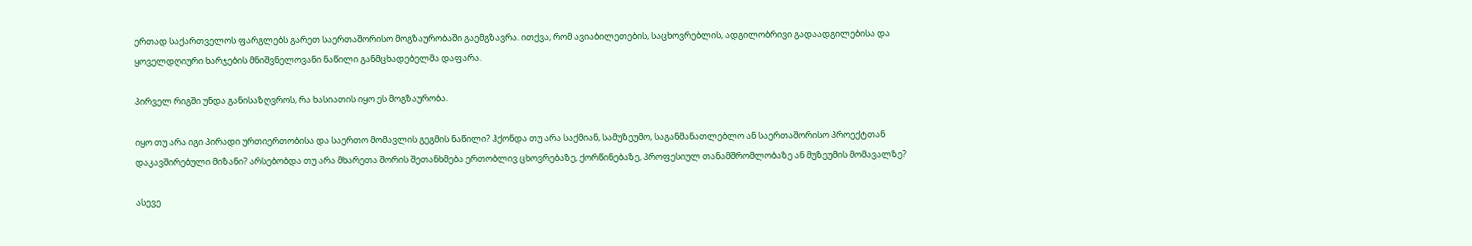ერთად საქართველოს ფარგლებს გარეთ საერთაშორისო მოგზაურობაში გაემგზავრა. ითქვა, რომ ავიაბილეთების, საცხოვრებლის, ადგილობრივი გადაადგილებისა და ყოველდღიური ხარჯების მნიშვნელოვანი ნაწილი განმცხადებელმა დაფარა.

პირველ რიგში უნდა განისაზღვროს, რა ხასიათის იყო ეს მოგზაურობა.

იყო თუ არა იგი პირადი ურთიერთობისა და საერთო მომავლის გეგმის ნაწილი? ჰქონდა თუ არა საქმიან, სამუზეუმო, საგანმანათლებლო ან საერთაშორისო პროექტთან დაკავშირებული მიზანი? არსებობდა თუ არა მხარეთა შორის შეთანხმება ერთობლივ ცხოვრებაზე, ქორწინებაზე, პროფესიულ თანამშრომლობაზე ან მუზეუმის მომავალზე?

ასევე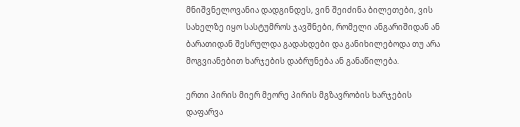მნიშვნელოვანია დადგინდეს, ვინ შეიძინა ბილეთები, ვის სახელზე იყო სასტუმროს ჯავშნები, რომელი ანგარიშიდან ან ბარათიდან შესრულდა გადახდები და განიხილებოდა თუ არა მოგვიანებით ხარჯების დაბრუნება ან განაწილება.

ერთი პირის მიერ მეორე პირის მგზავრობის ხარჯების დაფარვა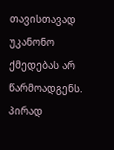თავისთავად უკანონო ქმედებას არ წარმოადგენს. პირად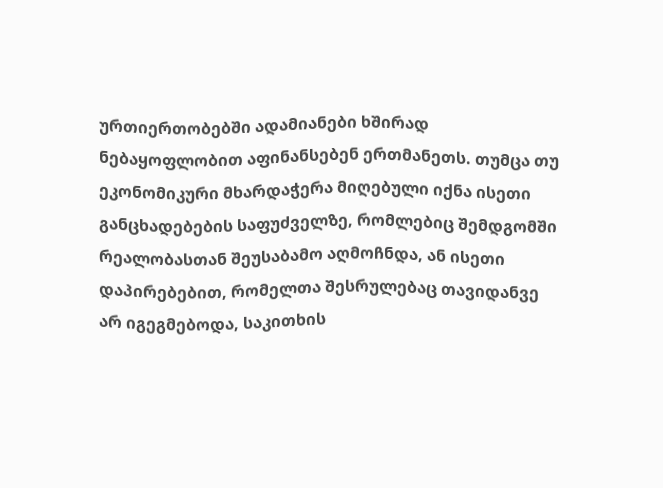ურთიერთობებში ადამიანები ხშირად ნებაყოფლობით აფინანსებენ ერთმანეთს. თუმცა თუ ეკონომიკური მხარდაჭერა მიღებული იქნა ისეთი განცხადებების საფუძველზე, რომლებიც შემდგომში რეალობასთან შეუსაბამო აღმოჩნდა, ან ისეთი დაპირებებით, რომელთა შესრულებაც თავიდანვე არ იგეგმებოდა, საკითხის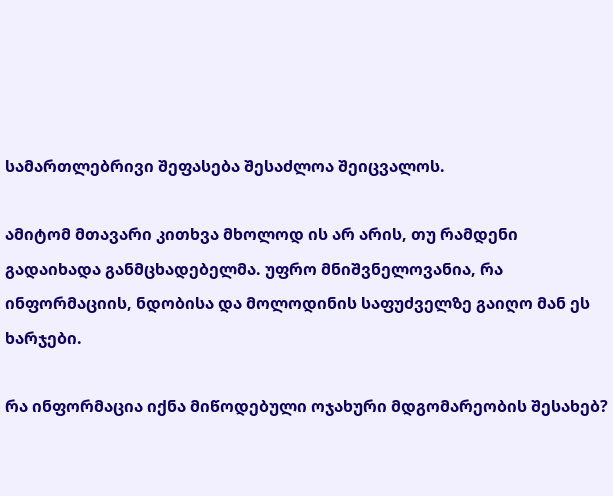სამართლებრივი შეფასება შესაძლოა შეიცვალოს.

ამიტომ მთავარი კითხვა მხოლოდ ის არ არის, თუ რამდენი გადაიხადა განმცხადებელმა. უფრო მნიშვნელოვანია, რა ინფორმაციის, ნდობისა და მოლოდინის საფუძველზე გაიღო მან ეს ხარჯები.

რა ინფორმაცია იქნა მიწოდებული ოჯახური მდგომარეობის შესახებ?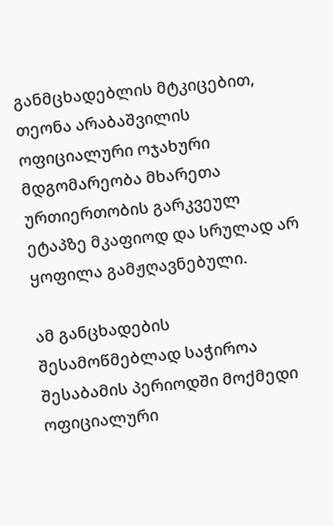განმცხადებლის მტკიცებით, თეონა არაბაშვილის ოფიციალური ოჯახური მდგომარეობა მხარეთა ურთიერთობის გარკვეულ ეტაპზე მკაფიოდ და სრულად არ ყოფილა გამჟღავნებული.

ამ განცხადების შესამოწმებლად საჭიროა შესაბამის პერიოდში მოქმედი ოფიციალური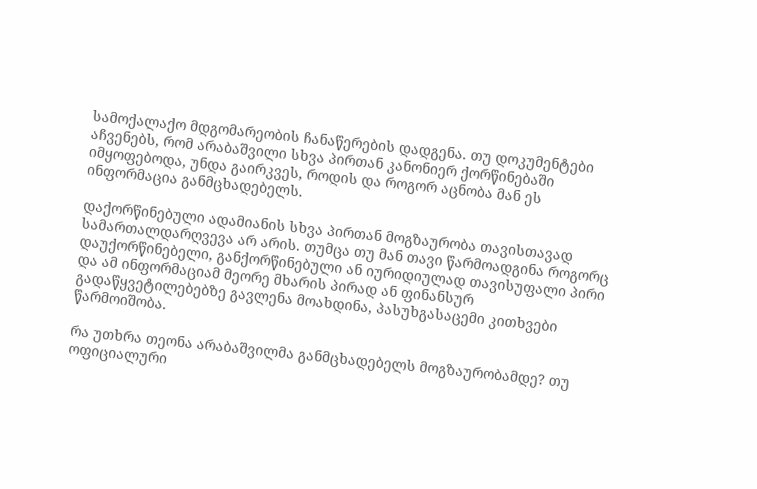სამოქალაქო მდგომარეობის ჩანაწერების დადგენა. თუ დოკუმენტები აჩვენებს, რომ არაბაშვილი სხვა პირთან კანონიერ ქორწინებაში იმყოფებოდა, უნდა გაირკვეს, როდის და როგორ აცნობა მან ეს ინფორმაცია განმცხადებელს.

დაქორწინებული ადამიანის სხვა პირთან მოგზაურობა თავისთავად სამართალდარღვევა არ არის. თუმცა თუ მან თავი წარმოადგინა როგორც დაუქორწინებელი, განქორწინებული ან იურიდიულად თავისუფალი პირი და ამ ინფორმაციამ მეორე მხარის პირად ან ფინანსურ გადაწყვეტილებებზე გავლენა მოახდინა, პასუხგასაცემი კითხვები წარმოიშობა.

რა უთხრა თეონა არაბაშვილმა განმცხადებელს მოგზაურობამდე? თუ ოფიციალური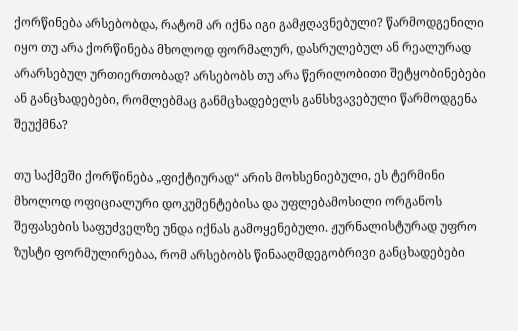ქორწინება არსებობდა, რატომ არ იქნა იგი გამჟღავნებული? წარმოდგენილი იყო თუ არა ქორწინება მხოლოდ ფორმალურ, დასრულებულ ან რეალურად არარსებულ ურთიერთობად? არსებობს თუ არა წერილობითი შეტყობინებები ან განცხადებები, რომლებმაც განმცხადებელს განსხვავებული წარმოდგენა შეუქმნა?

თუ საქმეში ქორწინება „ფიქტიურად“ არის მოხსენიებული, ეს ტერმინი მხოლოდ ოფიციალური დოკუმენტებისა და უფლებამოსილი ორგანოს შეფასების საფუძველზე უნდა იქნას გამოყენებული. ჟურნალისტურად უფრო ზუსტი ფორმულირებაა, რომ არსებობს წინააღმდეგობრივი განცხადებები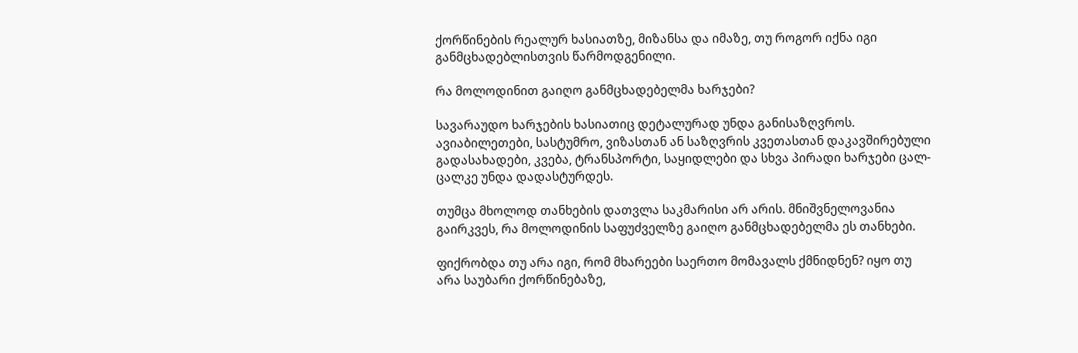ქორწინების რეალურ ხასიათზე, მიზანსა და იმაზე, თუ როგორ იქნა იგი განმცხადებლისთვის წარმოდგენილი.

რა მოლოდინით გაიღო განმცხადებელმა ხარჯები?

სავარაუდო ხარჯების ხასიათიც დეტალურად უნდა განისაზღვროს. ავიაბილეთები, სასტუმრო, ვიზასთან ან საზღვრის კვეთასთან დაკავშირებული გადასახადები, კვება, ტრანსპორტი, საყიდლები და სხვა პირადი ხარჯები ცალ-ცალკე უნდა დადასტურდეს.

თუმცა მხოლოდ თანხების დათვლა საკმარისი არ არის. მნიშვნელოვანია გაირკვეს, რა მოლოდინის საფუძველზე გაიღო განმცხადებელმა ეს თანხები.

ფიქრობდა თუ არა იგი, რომ მხარეები საერთო მომავალს ქმნიდნენ? იყო თუ არა საუბარი ქორწინებაზე,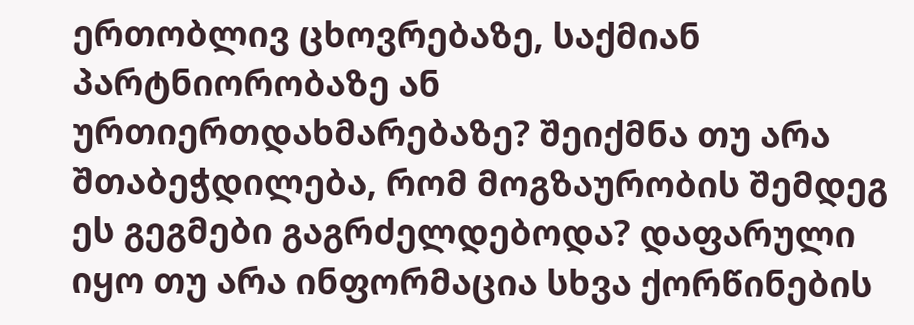ერთობლივ ცხოვრებაზე, საქმიან პარტნიორობაზე ან ურთიერთდახმარებაზე? შეიქმნა თუ არა შთაბეჭდილება, რომ მოგზაურობის შემდეგ ეს გეგმები გაგრძელდებოდა? დაფარული იყო თუ არა ინფორმაცია სხვა ქორწინების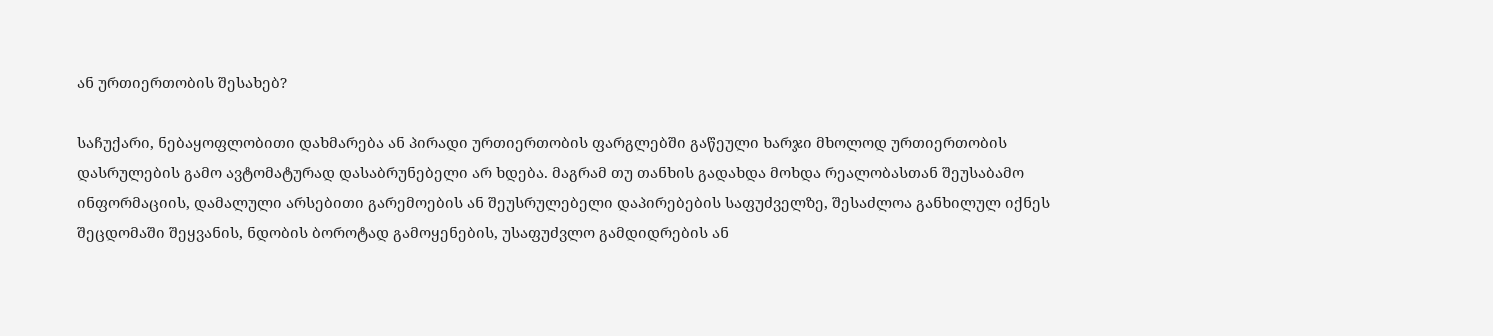ან ურთიერთობის შესახებ?

საჩუქარი, ნებაყოფლობითი დახმარება ან პირადი ურთიერთობის ფარგლებში გაწეული ხარჯი მხოლოდ ურთიერთობის დასრულების გამო ავტომატურად დასაბრუნებელი არ ხდება. მაგრამ თუ თანხის გადახდა მოხდა რეალობასთან შეუსაბამო ინფორმაციის, დამალული არსებითი გარემოების ან შეუსრულებელი დაპირებების საფუძველზე, შესაძლოა განხილულ იქნეს შეცდომაში შეყვანის, ნდობის ბოროტად გამოყენების, უსაფუძვლო გამდიდრების ან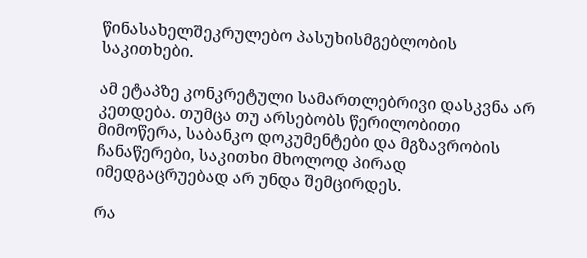წინასახელშეკრულებო პასუხისმგებლობის საკითხები.

ამ ეტაპზე კონკრეტული სამართლებრივი დასკვნა არ კეთდება. თუმცა თუ არსებობს წერილობითი მიმოწერა, საბანკო დოკუმენტები და მგზავრობის ჩანაწერები, საკითხი მხოლოდ პირად იმედგაცრუებად არ უნდა შემცირდეს.

რა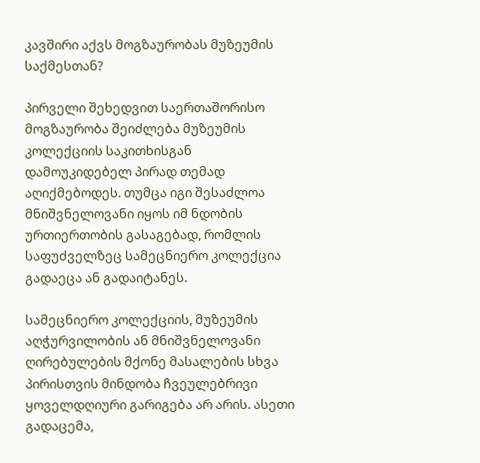კავშირი აქვს მოგზაურობას მუზეუმის საქმესთან?

პირველი შეხედვით საერთაშორისო მოგზაურობა შეიძლება მუზეუმის კოლექციის საკითხისგან დამოუკიდებელ პირად თემად აღიქმებოდეს. თუმცა იგი შესაძლოა მნიშვნელოვანი იყოს იმ ნდობის ურთიერთობის გასაგებად, რომლის საფუძველზეც სამეცნიერო კოლექცია გადაეცა ან გადაიტანეს.

სამეცნიერო კოლექციის, მუზეუმის აღჭურვილობის ან მნიშვნელოვანი ღირებულების მქონე მასალების სხვა პირისთვის მინდობა ჩვეულებრივი ყოველდღიური გარიგება არ არის. ასეთი გადაცემა,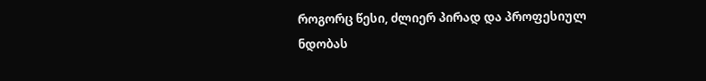როგორც წესი, ძლიერ პირად და პროფესიულ ნდობას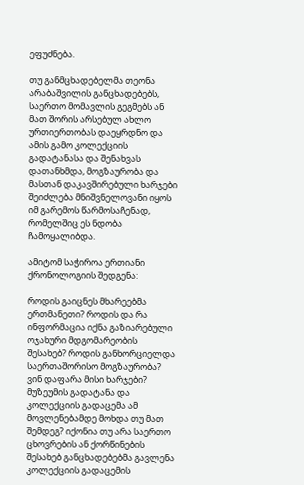ეფუძნება.

თუ განმცხადებელმა თეონა არაბაშვილის განცხადებებს, საერთო მომავლის გეგმებს ან მათ შორის არსებულ ახლო ურთიერთობას დაეყრდნო და ამის გამო კოლექციის გადატანასა და შენახვას დათანხმდა, მოგზაურობა და მასთან დაკავშირებული ხარჯები შეიძლება მნიშვნელოვანი იყოს იმ გარემოს წარმოსაჩენად, რომელშიც ეს ნდობა ჩამოყალიბდა.

ამიტომ საჭიროა ერთიანი ქრონოლოგიის შედგენა:

როდის გაიცნეს მხარეებმა ერთმანეთი? როდის და რა ინფორმაცია იქნა გაზიარებული ოჯახური მდგომარეობის შესახებ? როდის განხორციელდა საერთაშორისო მოგზაურობა? ვინ დაფარა მისი ხარჯები? მუზეუმის გადატანა და კოლექციის გადაცემა ამ მოვლენებამდე მოხდა თუ მათ შემდეგ? იქონია თუ არა საერთო ცხოვრების ან ქორწინების შესახებ განცხადებებმა გავლენა კოლექციის გადაცემის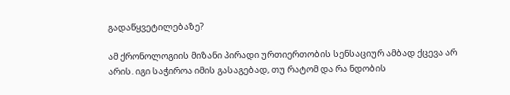გადაწყვეტილებაზე?

ამ ქრონოლოგიის მიზანი პირადი ურთიერთობის სენსაციურ ამბად ქცევა არ არის. იგი საჭიროა იმის გასაგებად, თუ რატომ და რა ნდობის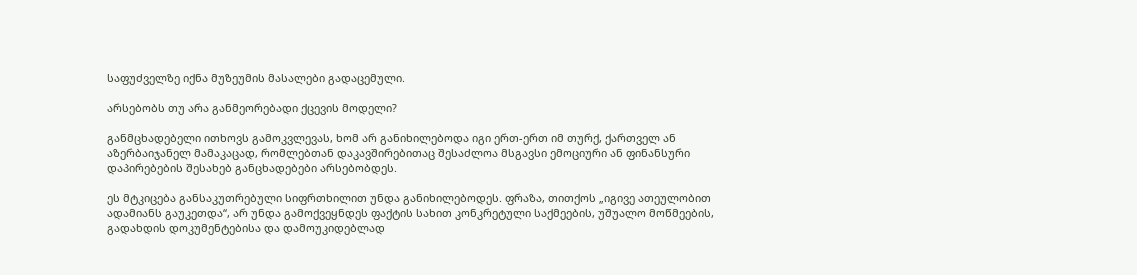საფუძველზე იქნა მუზეუმის მასალები გადაცემული.

არსებობს თუ არა განმეორებადი ქცევის მოდელი?

განმცხადებელი ითხოვს გამოკვლევას, ხომ არ განიხილებოდა იგი ერთ-ერთ იმ თურქ, ქართველ ან აზერბაიჯანელ მამაკაცად, რომლებთან დაკავშირებითაც შესაძლოა მსგავსი ემოციური ან ფინანსური დაპირებების შესახებ განცხადებები არსებობდეს.

ეს მტკიცება განსაკუთრებული სიფრთხილით უნდა განიხილებოდეს. ფრაზა, თითქოს „იგივე ათეულობით ადამიანს გაუკეთდა“, არ უნდა გამოქვეყნდეს ფაქტის სახით კონკრეტული საქმეების, უშუალო მოწმეების, გადახდის დოკუმენტებისა და დამოუკიდებლად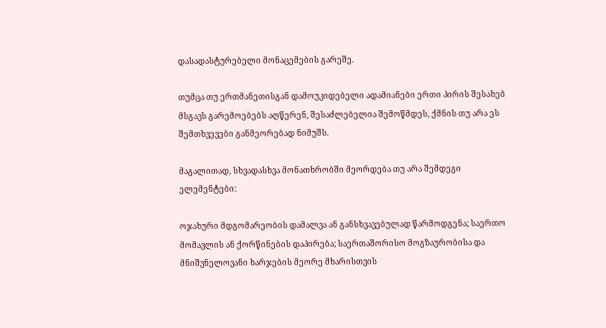დასადასტურებელი მონაცემების გარეშე.

თუმცა თუ ერთმანეთისგან დამოუკიდებელი ადამიანები ერთი პირის შესახებ მსგავს გარემოებებს აღწერენ, შესაძლებელია შემოწმდეს, ქმნის თუ არა ეს შემთხვევები განმეორებად ნიმუშს.

მაგალითად, სხვადასხვა მონათხრობში მეორდება თუ არა შემდეგი ელემენტები:

ოჯახური მდგომარეობის დამალვა ან განსხვავებულად წარმოდგენა; საერთო მომავლის ან ქორწინების დაპირება; საერთაშორისო მოგზაურობისა და მნიშვნელოვანი ხარჯების მეორე მხარისთვის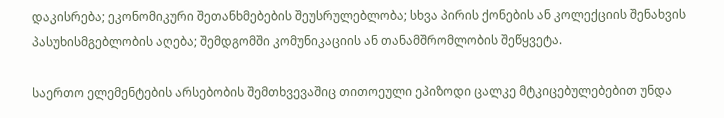დაკისრება; ეკონომიკური შეთანხმებების შეუსრულებლობა; სხვა პირის ქონების ან კოლექციის შენახვის პასუხისმგებლობის აღება; შემდგომში კომუნიკაციის ან თანამშრომლობის შეწყვეტა.

საერთო ელემენტების არსებობის შემთხვევაშიც თითოეული ეპიზოდი ცალკე მტკიცებულებებით უნდა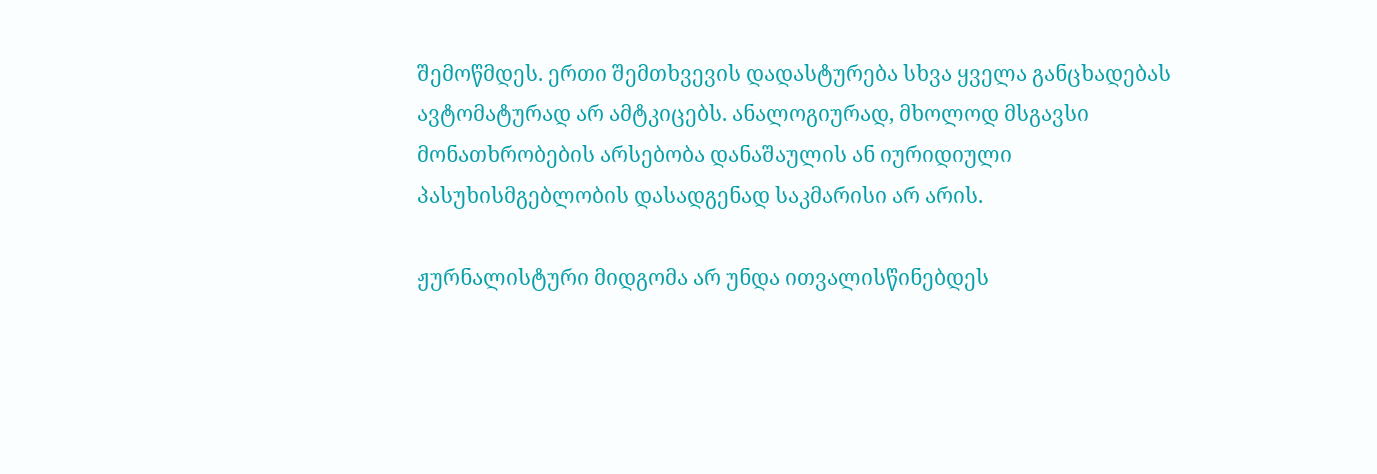შემოწმდეს. ერთი შემთხვევის დადასტურება სხვა ყველა განცხადებას ავტომატურად არ ამტკიცებს. ანალოგიურად, მხოლოდ მსგავსი მონათხრობების არსებობა დანაშაულის ან იურიდიული პასუხისმგებლობის დასადგენად საკმარისი არ არის.

ჟურნალისტური მიდგომა არ უნდა ითვალისწინებდეს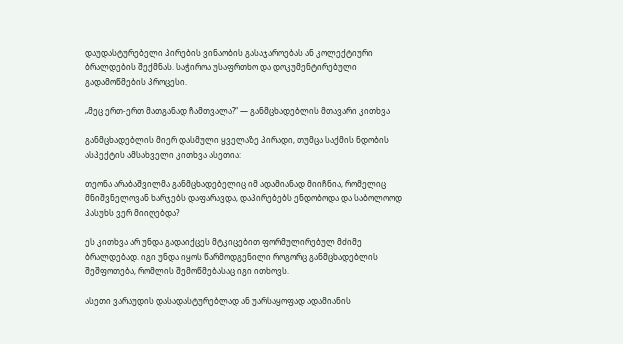დაუდასტურებელი პირების ვინაობის გასაჯაროებას ან კოლექტიური ბრალდების შექმნას. საჭიროა უსაფრთხო და დოკუმენტირებული გადამოწმების პროცესი.

„მეც ერთ-ერთ მათგანად ჩამთვალა?“ — განმცხადებლის მთავარი კითხვა

განმცხადებლის მიერ დასმული ყველაზე პირადი, თუმცა საქმის ნდობის ასპექტის ამსახველი კითხვა ასეთია:

თეონა არაბაშვილმა განმცხადებელიც იმ ადამიანად მიიჩნია, რომელიც მნიშვნელოვან ხარჯებს დაფარავდა, დაპირებებს ენდობოდა და საბოლოოდ პასუხს ვერ მიიღებდა?

ეს კითხვა არ უნდა გადაიქცეს მტკიცებით ფორმულირებულ მძიმე ბრალდებად. იგი უნდა იყოს წარმოდგენილი როგორც განმცხადებლის შეშფოთება, რომლის შემოწმებასაც იგი ითხოვს.

ასეთი ვარაუდის დასადასტურებლად ან უარსაყოფად ადამიანის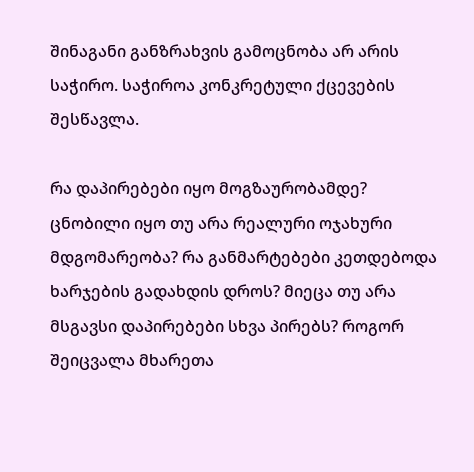შინაგანი განზრახვის გამოცნობა არ არის საჭირო. საჭიროა კონკრეტული ქცევების შესწავლა.

რა დაპირებები იყო მოგზაურობამდე? ცნობილი იყო თუ არა რეალური ოჯახური მდგომარეობა? რა განმარტებები კეთდებოდა ხარჯების გადახდის დროს? მიეცა თუ არა მსგავსი დაპირებები სხვა პირებს? როგორ შეიცვალა მხარეთა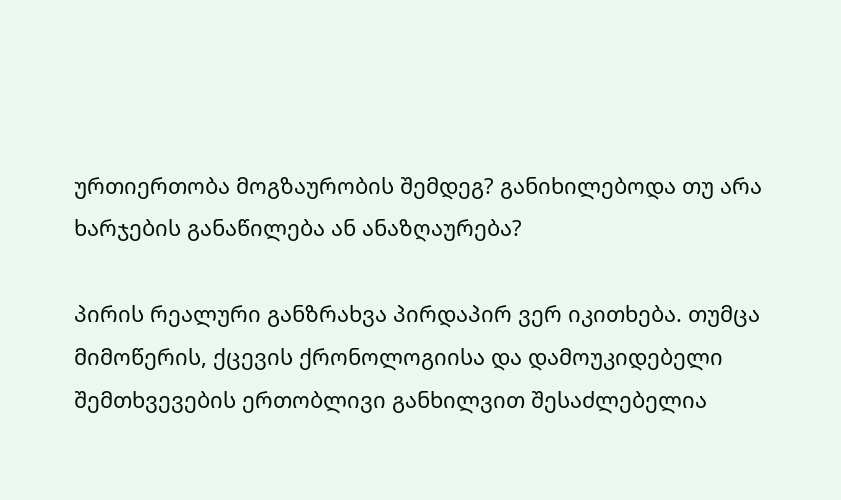ურთიერთობა მოგზაურობის შემდეგ? განიხილებოდა თუ არა ხარჯების განაწილება ან ანაზღაურება?

პირის რეალური განზრახვა პირდაპირ ვერ იკითხება. თუმცა მიმოწერის, ქცევის ქრონოლოგიისა და დამოუკიდებელი შემთხვევების ერთობლივი განხილვით შესაძლებელია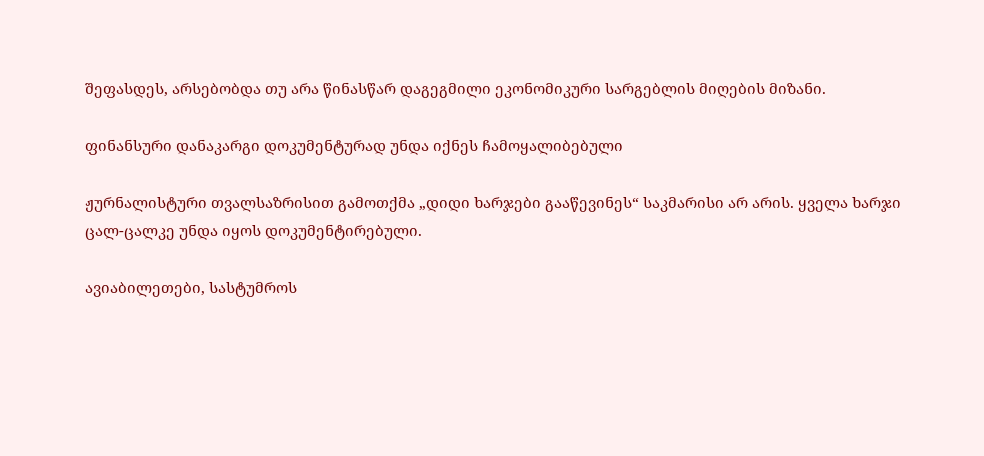შეფასდეს, არსებობდა თუ არა წინასწარ დაგეგმილი ეკონომიკური სარგებლის მიღების მიზანი.

ფინანსური დანაკარგი დოკუმენტურად უნდა იქნეს ჩამოყალიბებული

ჟურნალისტური თვალსაზრისით გამოთქმა „დიდი ხარჯები გააწევინეს“ საკმარისი არ არის. ყველა ხარჯი ცალ-ცალკე უნდა იყოს დოკუმენტირებული.

ავიაბილეთები, სასტუმროს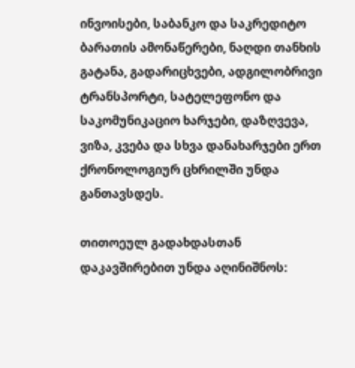ინვოისები, საბანკო და საკრედიტო ბარათის ამონაწერები, ნაღდი თანხის გატანა, გადარიცხვები, ადგილობრივი ტრანსპორტი, სატელეფონო და საკომუნიკაციო ხარჯები, დაზღვევა, ვიზა, კვება და სხვა დანახარჯები ერთ ქრონოლოგიურ ცხრილში უნდა განთავსდეს.

თითოეულ გადახდასთან დაკავშირებით უნდა აღინიშნოს: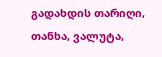გადახდის თარიღი, თანხა, ვალუტა,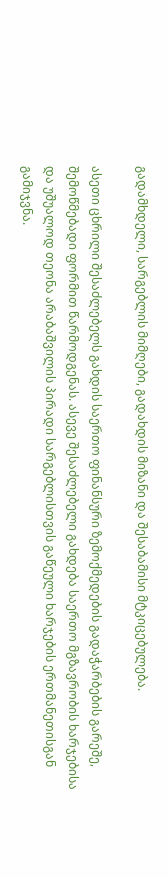გადამხდელი, სარგებლის მიმღები, გადახდის მიზანი და შესაბამისი მტკიცებულება.

ასეთი ცხრილი შესაძლებელს გახდის საერთო ფინანსური ზემოქმედების გადაჭარბების გარეშე, შემოწმებადი ფორმით წარმოდგენას. ასევე შესაძლებელი გახდება საერთო მგზავრობის ხარჯებისა და უშუალოდ თეონა არაბაშვილის პირადი სარგებლისთვის გაწეული ხარჯების ერთმანეთისგან გამიჯვნა.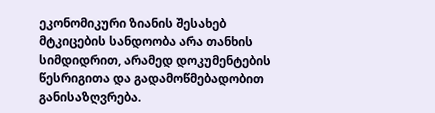ეკონომიკური ზიანის შესახებ მტკიცების სანდოობა არა თანხის სიმდიდრით, არამედ დოკუმენტების წესრიგითა და გადამოწმებადობით განისაზღვრება.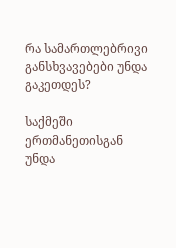რა სამართლებრივი განსხვავებები უნდა გაკეთდეს?

საქმეში ერთმანეთისგან უნდა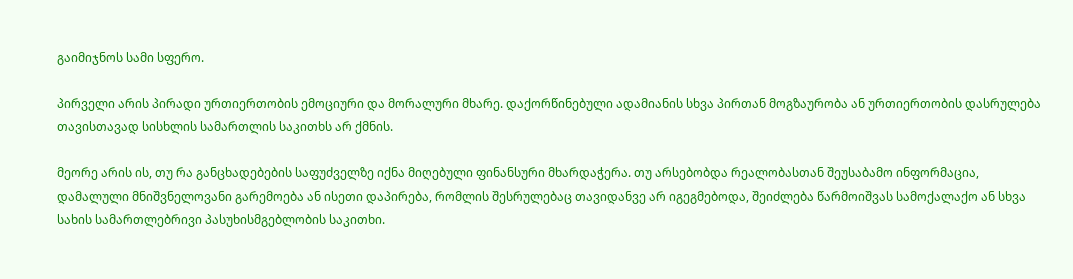გაიმიჯნოს სამი სფერო.

პირველი არის პირადი ურთიერთობის ემოციური და მორალური მხარე. დაქორწინებული ადამიანის სხვა პირთან მოგზაურობა ან ურთიერთობის დასრულება თავისთავად სისხლის სამართლის საკითხს არ ქმნის.

მეორე არის ის, თუ რა განცხადებების საფუძველზე იქნა მიღებული ფინანსური მხარდაჭერა. თუ არსებობდა რეალობასთან შეუსაბამო ინფორმაცია, დამალული მნიშვნელოვანი გარემოება ან ისეთი დაპირება, რომლის შესრულებაც თავიდანვე არ იგეგმებოდა, შეიძლება წარმოიშვას სამოქალაქო ან სხვა სახის სამართლებრივი პასუხისმგებლობის საკითხი.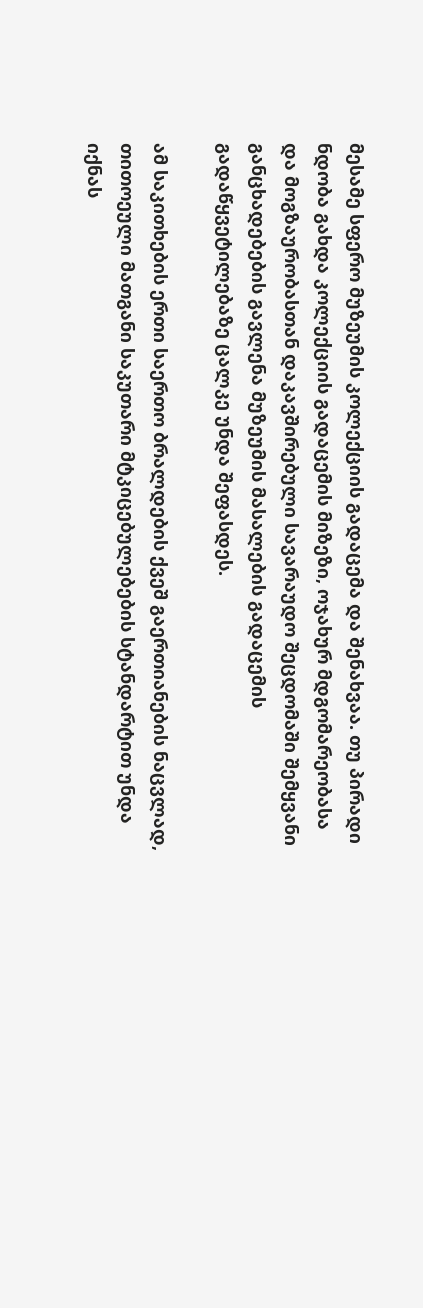მესამე სფერო მუზეუმის კოლექციის გადაცემა და შენახვაა. თუ პირადი ნდობა გახდა კოლექციის გადაცემის მიზეზი, ოჯახურ მდგომარეობასა და მოგზაურობასთან დაკავშირებული სავარაუდო შეცდომაში შემყვანი განცხადებების გავლენა მუზეუმის მასალების გადაცემის გადაწყვეტილებაზე ცალკე უნდა შეფასდეს.

ამ საკითხების ერთი საერთო ბრალდების ქვეშ გაერთიანების ნაცვლად, თითოეული მათგანი საკუთარი მტკიცებულებების სტანდარტით უნდა იქნას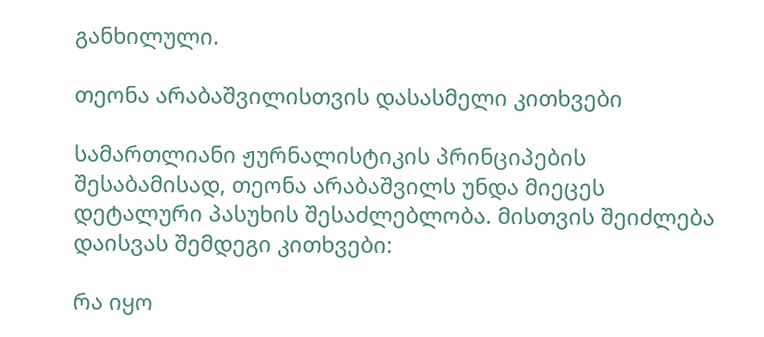განხილული.

თეონა არაბაშვილისთვის დასასმელი კითხვები

სამართლიანი ჟურნალისტიკის პრინციპების შესაბამისად, თეონა არაბაშვილს უნდა მიეცეს დეტალური პასუხის შესაძლებლობა. მისთვის შეიძლება დაისვას შემდეგი კითხვები:

რა იყო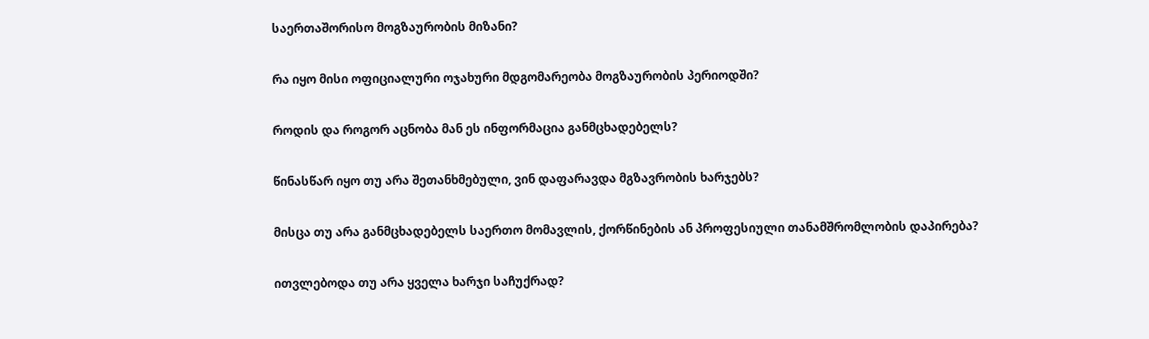საერთაშორისო მოგზაურობის მიზანი?

რა იყო მისი ოფიციალური ოჯახური მდგომარეობა მოგზაურობის პერიოდში?

როდის და როგორ აცნობა მან ეს ინფორმაცია განმცხადებელს?

წინასწარ იყო თუ არა შეთანხმებული, ვინ დაფარავდა მგზავრობის ხარჯებს?

მისცა თუ არა განმცხადებელს საერთო მომავლის, ქორწინების ან პროფესიული თანამშრომლობის დაპირება?

ითვლებოდა თუ არა ყველა ხარჯი საჩუქრად?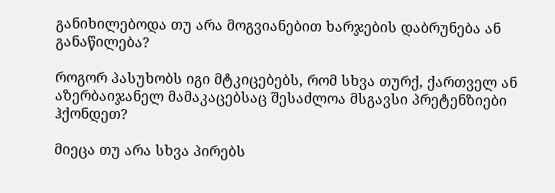განიხილებოდა თუ არა მოგვიანებით ხარჯების დაბრუნება ან განაწილება?

როგორ პასუხობს იგი მტკიცებებს, რომ სხვა თურქ, ქართველ ან აზერბაიჯანელ მამაკაცებსაც შესაძლოა მსგავსი პრეტენზიები ჰქონდეთ?

მიეცა თუ არა სხვა პირებს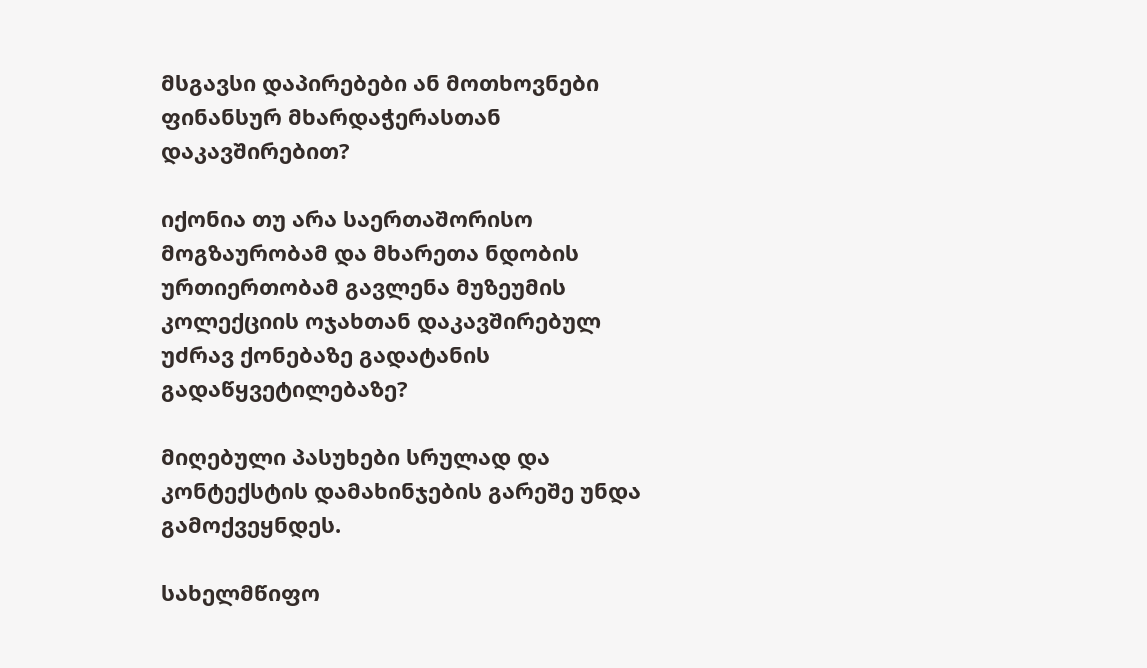მსგავსი დაპირებები ან მოთხოვნები ფინანსურ მხარდაჭერასთან დაკავშირებით?

იქონია თუ არა საერთაშორისო მოგზაურობამ და მხარეთა ნდობის ურთიერთობამ გავლენა მუზეუმის კოლექციის ოჯახთან დაკავშირებულ უძრავ ქონებაზე გადატანის გადაწყვეტილებაზე?

მიღებული პასუხები სრულად და კონტექსტის დამახინჯების გარეშე უნდა გამოქვეყნდეს.

სახელმწიფო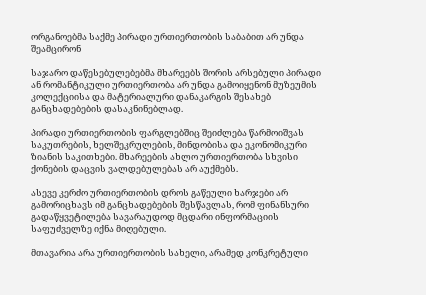ორგანოებმა საქმე პირადი ურთიერთობის საბაბით არ უნდა შეამცირონ

საჯარო დაწესებულებებმა მხარეებს შორის არსებული პირადი ან რომანტიკული ურთიერთობა არ უნდა გამოიყენონ მუზეუმის კოლექციისა და მატერიალური დანაკარგის შესახებ განცხადებების დასაკნინებლად.

პირადი ურთიერთობის ფარგლებშიც შეიძლება წარმოიშვას საკუთრების, ხელშეკრულების, მინდობისა და ეკონომიკური ზიანის საკითხები. მხარეების ახლო ურთიერთობა სხვისი ქონების დაცვის ვალდებულებას არ აუქმებს.

ასევე კერძო ურთიერთობის დროს გაწეული ხარჯები არ გამორიცხავს იმ განცხადებების შესწავლას, რომ ფინანსური გადაწყვეტილება სავარაუდოდ მცდარი ინფორმაციის საფუძველზე იქნა მიღებული.

მთავარია არა ურთიერთობის სახელი, არამედ კონკრეტული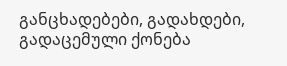განცხადებები, გადახდები, გადაცემული ქონება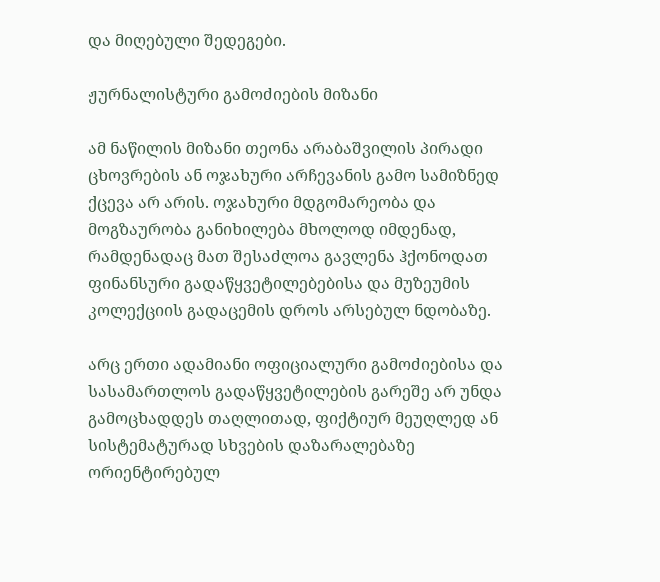და მიღებული შედეგები.

ჟურნალისტური გამოძიების მიზანი

ამ ნაწილის მიზანი თეონა არაბაშვილის პირადი ცხოვრების ან ოჯახური არჩევანის გამო სამიზნედ ქცევა არ არის. ოჯახური მდგომარეობა და მოგზაურობა განიხილება მხოლოდ იმდენად, რამდენადაც მათ შესაძლოა გავლენა ჰქონოდათ ფინანსური გადაწყვეტილებებისა და მუზეუმის კოლექციის გადაცემის დროს არსებულ ნდობაზე.

არც ერთი ადამიანი ოფიციალური გამოძიებისა და სასამართლოს გადაწყვეტილების გარეშე არ უნდა გამოცხადდეს თაღლითად, ფიქტიურ მეუღლედ ან სისტემატურად სხვების დაზარალებაზე ორიენტირებულ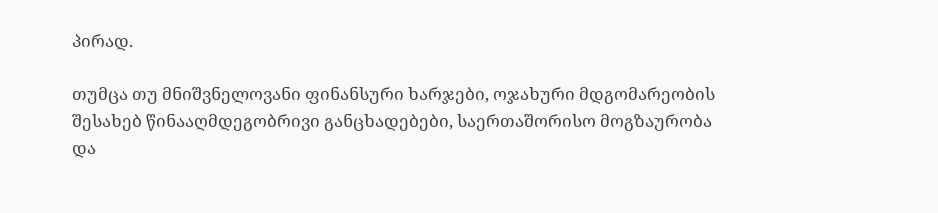პირად.

თუმცა თუ მნიშვნელოვანი ფინანსური ხარჯები, ოჯახური მდგომარეობის შესახებ წინააღმდეგობრივი განცხადებები, საერთაშორისო მოგზაურობა და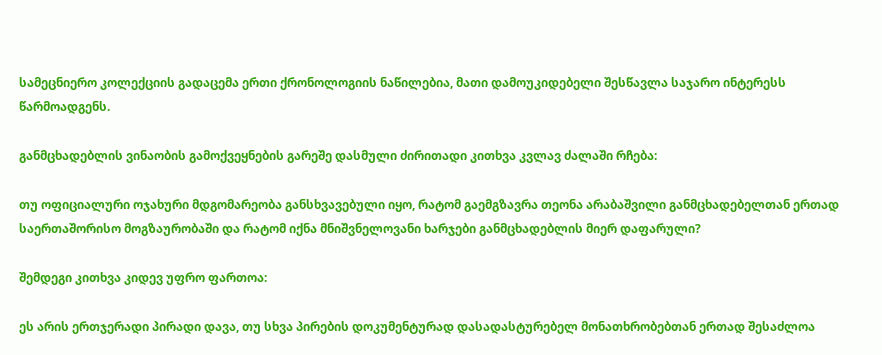სამეცნიერო კოლექციის გადაცემა ერთი ქრონოლოგიის ნაწილებია, მათი დამოუკიდებელი შესწავლა საჯარო ინტერესს წარმოადგენს.

განმცხადებლის ვინაობის გამოქვეყნების გარეშე დასმული ძირითადი კითხვა კვლავ ძალაში რჩება:

თუ ოფიციალური ოჯახური მდგომარეობა განსხვავებული იყო, რატომ გაემგზავრა თეონა არაბაშვილი განმცხადებელთან ერთად საერთაშორისო მოგზაურობაში და რატომ იქნა მნიშვნელოვანი ხარჯები განმცხადებლის მიერ დაფარული?

შემდეგი კითხვა კიდევ უფრო ფართოა:

ეს არის ერთჯერადი პირადი დავა, თუ სხვა პირების დოკუმენტურად დასადასტურებელ მონათხრობებთან ერთად შესაძლოა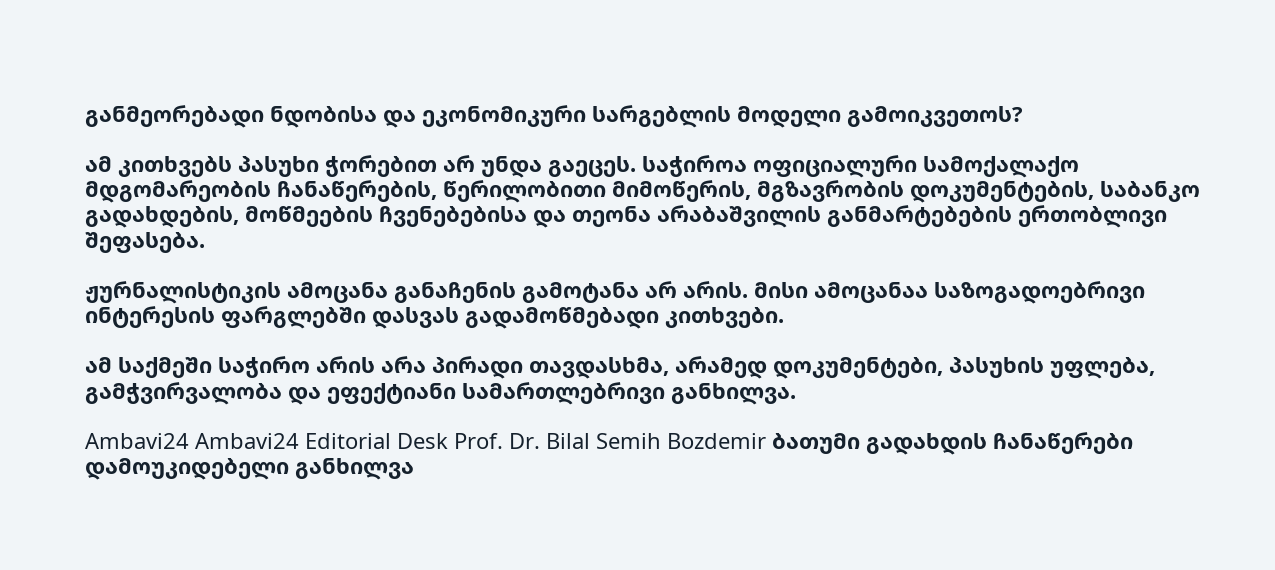განმეორებადი ნდობისა და ეკონომიკური სარგებლის მოდელი გამოიკვეთოს?

ამ კითხვებს პასუხი ჭორებით არ უნდა გაეცეს. საჭიროა ოფიციალური სამოქალაქო მდგომარეობის ჩანაწერების, წერილობითი მიმოწერის, მგზავრობის დოკუმენტების, საბანკო გადახდების, მოწმეების ჩვენებებისა და თეონა არაბაშვილის განმარტებების ერთობლივი შეფასება.

ჟურნალისტიკის ამოცანა განაჩენის გამოტანა არ არის. მისი ამოცანაა საზოგადოებრივი ინტერესის ფარგლებში დასვას გადამოწმებადი კითხვები.

ამ საქმეში საჭირო არის არა პირადი თავდასხმა, არამედ დოკუმენტები, პასუხის უფლება, გამჭვირვალობა და ეფექტიანი სამართლებრივი განხილვა.

Ambavi24 Ambavi24 Editorial Desk Prof. Dr. Bilal Semih Bozdemir ბათუმი გადახდის ჩანაწერები დამოუკიდებელი განხილვა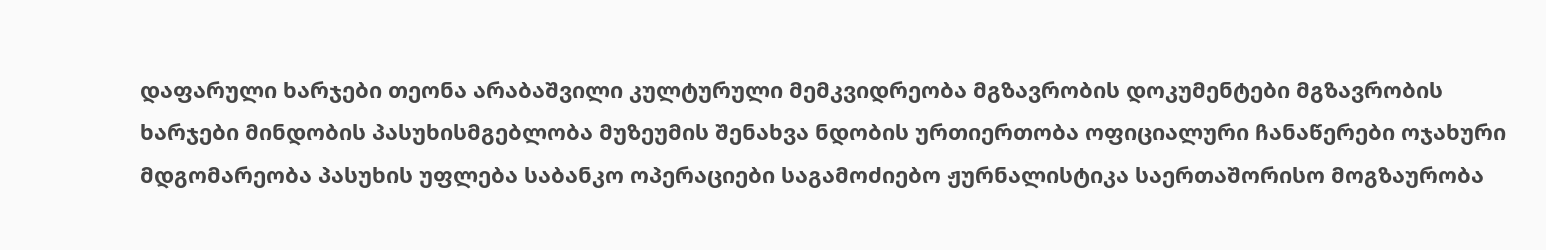დაფარული ხარჯები თეონა არაბაშვილი კულტურული მემკვიდრეობა მგზავრობის დოკუმენტები მგზავრობის ხარჯები მინდობის პასუხისმგებლობა მუზეუმის შენახვა ნდობის ურთიერთობა ოფიციალური ჩანაწერები ოჯახური მდგომარეობა პასუხის უფლება საბანკო ოპერაციები საგამოძიებო ჟურნალისტიკა საერთაშორისო მოგზაურობა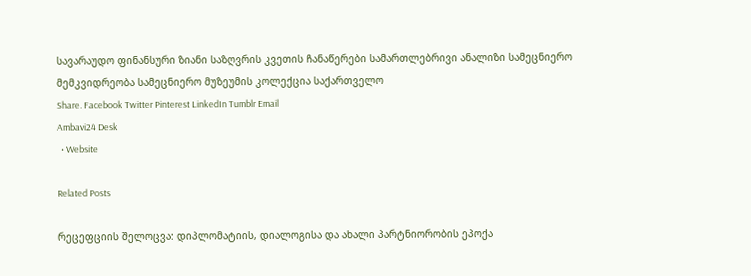სავარაუდო ფინანსური ზიანი საზღვრის კვეთის ჩანაწერები სამართლებრივი ანალიზი სამეცნიერო მემკვიდრეობა სამეცნიერო მუზეუმის კოლექცია საქართველო
Share. Facebook Twitter Pinterest LinkedIn Tumblr Email
Ambavi24 Desk
  • Website

Related Posts

რეცეფციის შელოცვა: დიპლომატიის, დიალოგისა და ახალი პარტნიორობის ეპოქა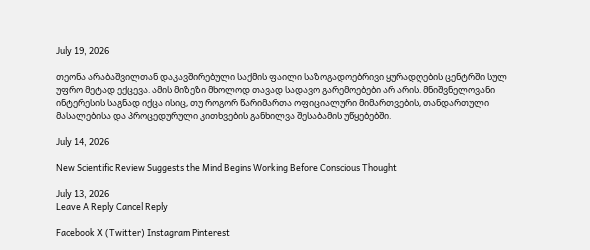July 19, 2026

თეონა არაბაშვილთან დაკავშირებული საქმის ფაილი საზოგადოებრივი ყურადღების ცენტრში სულ უფრო მეტად ექცევა. ამის მიზეზი მხოლოდ თავად სადავო გარემოებები არ არის. მნიშვნელოვანი ინტერესის საგნად იქცა ისიც, თუ როგორ წარიმართა ოფიციალური მიმართვების, თანდართული მასალებისა და პროცედურული კითხვების განხილვა შესაბამის უწყებებში.

July 14, 2026

New Scientific Review Suggests the Mind Begins Working Before Conscious Thought

July 13, 2026
Leave A Reply Cancel Reply

Facebook X (Twitter) Instagram Pinterest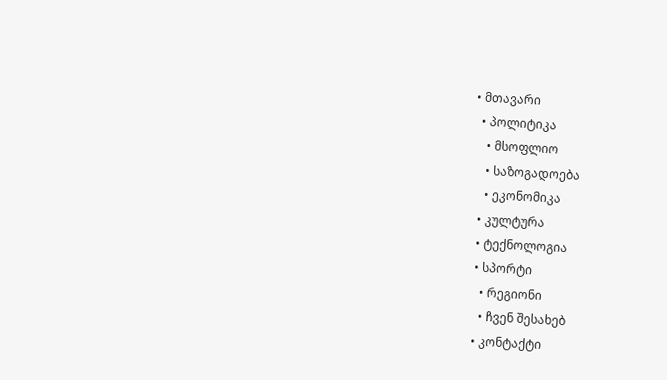• მთავარი
  • პოლიტიკა
    • მსოფლიო
    • საზოგადოება
    • ეკონომიკა
  • კულტურა
  • ტექნოლოგია
  • სპორტი
    • რეგიონი
    • ჩვენ შესახებ
  • კონტაქტი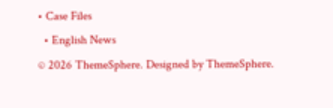• Case Files
  • English News
© 2026 ThemeSphere. Designed by ThemeSphere.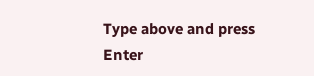Type above and press Enter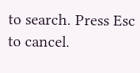to search. Press Esc to cancel.